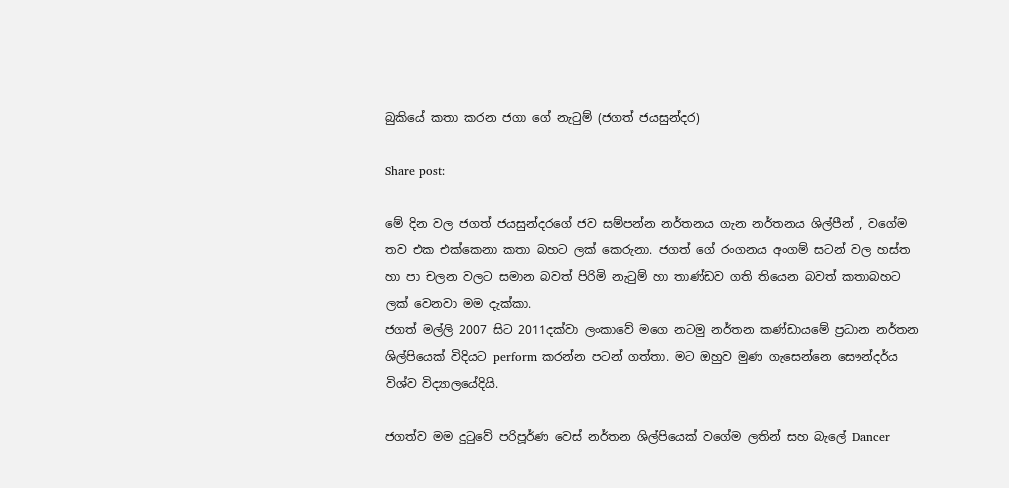බුකියේ කතා කරන ජගා ගේ නැටුම් (ජගත් ජයසුන්දර)

Share post:

මේ දින වල ජගත් ජයසුන්දරගේ ජව සම්පන්න නර්තනය ගැන නර්තනය ශිල්පීන් , වගේම තව එක එක්කෙනා කතා බහට ලක් කෙරුනා. ජගත් ගේ රංගනය අංගම් සටන් වල හස්ත හා පා චලන වලට සමාන බවත් පිරිමි නැටුම් හා තාණ්ඩව ගති තියෙන බවත් කතාබහට ලක් වෙනවා මම දැක්කා.
ජගත් මල්ලි 2007 සිට 2011දක්වා ලංකාවේ මගෙ නටමු නර්තන කණ්ඩායමේ ප්‍රධාන නර්තන ශිල්පියෙක් විදියට perform කරන්න පටන් ගත්තා. මට ඔහුව මුණ ගැසෙන්නෙ සෞන්දර්ය විශ්ව විද්‍යාලයේදියි.

ජගත්ව මම දුටුවේ පරිපූර්ණ වෙස් නර්තන ශිල්පියෙක් වගේම ලතින් සහ බැලේ Dancer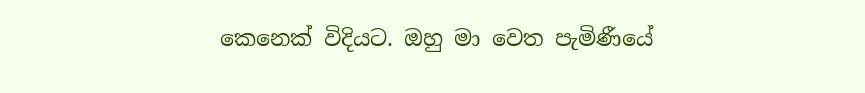කෙනෙක් විදියට. ඔහු මා වෙත පැමිණීයේ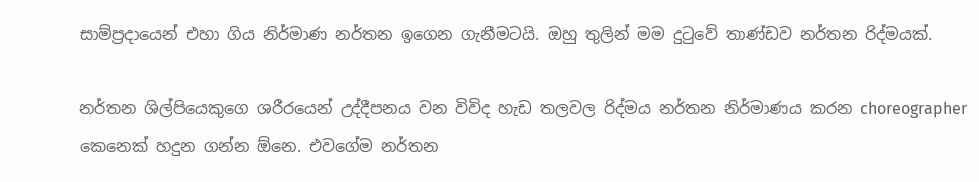සාම්ප්‍රදායෙන් එහා ගිය නිර්මාණ නර්තන ඉගෙන ගැනීමටයි. ඔහු තුලින් මම දුටුවේ තාණ්ඩව නර්තන රිද්මයක්.

නර්තන ශිල්පියෙකුගෙ ශරීරයෙන් උද්දීපනය වන විවිද හැඩ තලවල රිද්මය නර්තන නිර්මාණය කරන choreographer කෙනෙක් හදුන ගන්න ඕනෙ. එවගේම නර්තන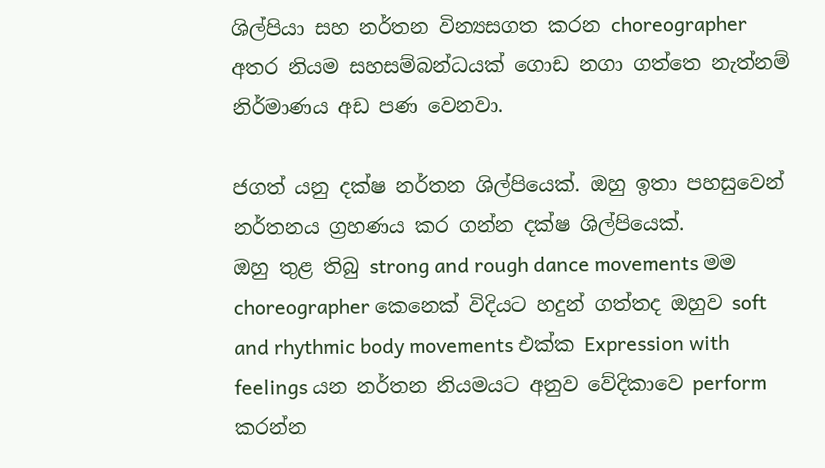ශිල්පියා සහ නර්තන වින්‍යසගත කරන choreographer අතර නියම සහසම්බන්ධයක් ගොඩ නගා ගත්තෙ නැත්නම් නිර්මාණය අඩ පණ වෙනවා.

ජගත් යනු දක්ෂ නර්තන ශිල්පියෙක්. ඔහු ඉතා පහසුවෙන් නර්තනය ග්‍රහණය කර ගන්න දක්ෂ ශිල්පියෙක්.
ඔහු තුළ තිබු strong and rough dance movements මම choreographer කෙනෙක් විදියට හදුන් ගත්තද ඔහුව soft and rhythmic body movements එක්ක Expression with feelings යන නර්තන නියමයට අනුව වේදිකාවෙ perform කරන්න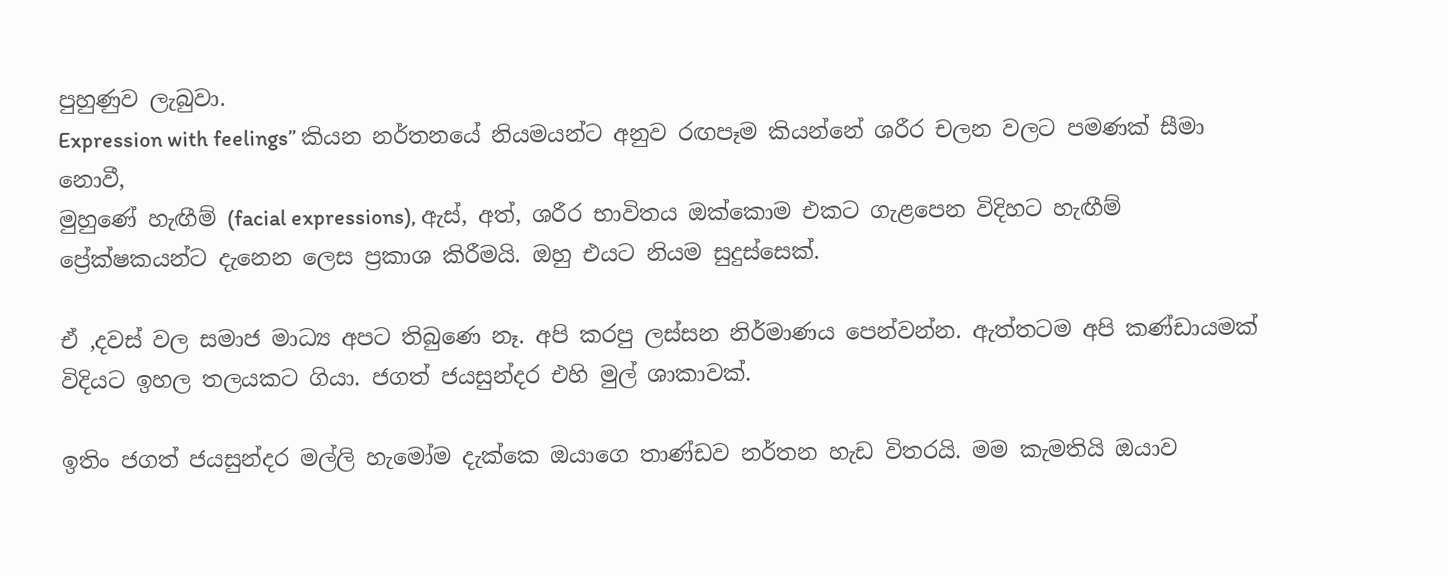පුහුණුව ලැබුවා.
Expression with feelings” කියන නර්තනයේ නියමයන්ට අනුව රඟපෑම කියන්නේ ශරීර චලන වලට පමණක් සීමා නොවී,
මුහුණේ හැඟීම් (facial expressions), ඇස්, අත්, ශරීර භාවිතය ඔක්කොම එකට ගැළපෙන විදිහට හැඟීම් ප්‍රේක්ෂකයන්ට දැනෙන ලෙස ප්‍රකාශ කිරීමයි. ඔහු එයට නියම සුදුස්සෙක්.

ඒ ,දවස් වල සමාජ මාධ්‍ය අපට තිබුණෙ නෑ. අපි කරපු ලස්සන නිර්මාණය පෙන්වන්න. ඇත්තටම අපි කණ්ඩායමක් විදියට ඉහල තලයකට ගියා. ජගත් ජයසුන්දර එහි මුල් ශාකාවක්.

ඉතිං ජගත් ජයසුන්දර මල්ලි හැමෝම දැක්කෙ ඔයාගෙ තාණ්ඩව නර්තන හැඩ විතරයි. මම කැමතියි ඔයාව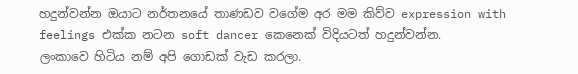හදුන්වන්න ඔයාට නර්තනයේ තාණඩව වගේම අර මම කිව්ව expression with feelings එක්ක නටන soft dancer කෙනෙක් විදියටත් හදුන්වන්න.
ලංකාවෙ හිටිය නම් අපි ගොඩක් වැඩ කරලා.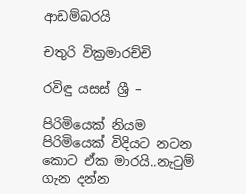ආඩම්බරයි

චතුරි වික්‍රමාරච්චි

රවිඳු යසස් ශ්‍රී –

පිරිමියෙක් නියම පිරිමියෙක් විදියට නටන කොට ඒක මාරයි..නැටුම් ගැන දන්න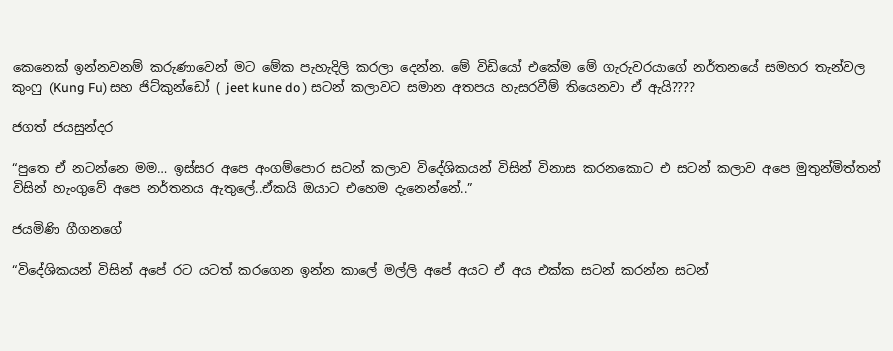කෙනෙක් ඉන්නවනම් කරුණාවෙන් මට මේක පැහැදිලි කරලා දෙන්න. මේ විඩියෝ එකේම මේ ගැරුවරයාගේ නර්තනයේ සමහර තැන්වල කුංෆු (Kung Fu) සහ ජිට්කුන්ඩෝ ( jeet kune do ) සටන් කලාවට සමාන අතපය හැසරවීම් තියෙනවා ඒ ඇයි????

ජගත් ජයසුන්දර

“පුතෙ ඒ නටන්නෙ මම… ඉස්සර අපෙ අංගම්පොර සටන් කලාව විදේශිකයන් විසින් විනාස කරනකොට එ සටන් කලාව අපෙ මුතුන්මිත්තන් විසින් හැංගුවේ අපෙ නර්තනය ඇතුලේ..ඒකයි ඔයාට එහෙම දැනෙන්නේ..”

ජයමිණි ගීගනගේ

“විදේශිකයන් විසින් අපේ රට යටත් කරගෙන ඉන්න කාලේ මල්ලි අපේ අයට ඒ අය එක්ක සටන් කරන්න සටන්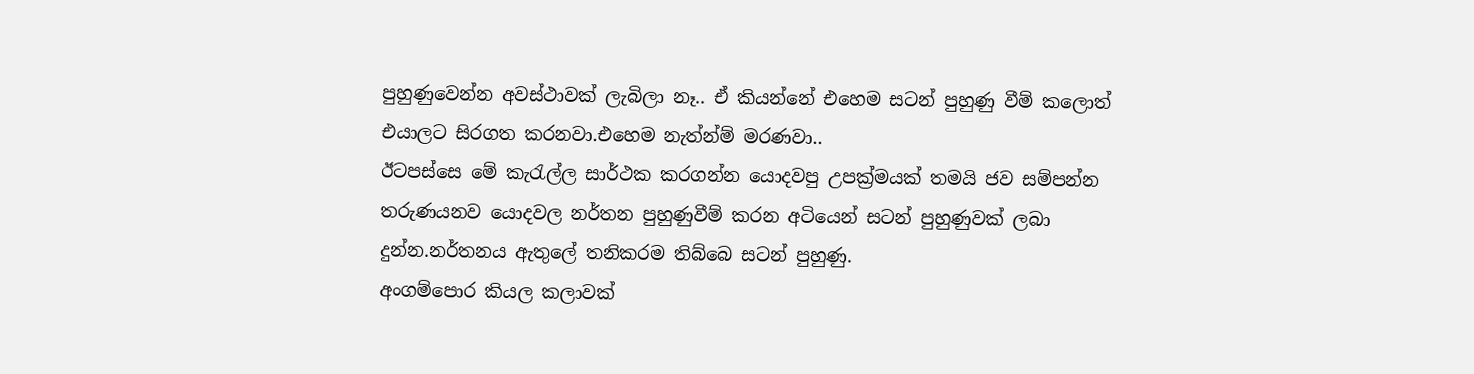පුහුණුවෙන්න අවස්ථාවක් ලැබිලා නෑ.. ඒ කියන්නේ එහෙම සටන් පුහුණු වීම් කලොත් එයාලට සිරගත කරනවා.එහෙම නැත්න්ම් මරණවා..
ඊටපස්සෙ මේ කැරැල්ල සාර්ථක කරගන්න යොදවපු උපක්‍ර්මයක් තමයි ජව සම්පන්න තරුණයනව යොදවල නර්තන පුහුණුවීම් කරන අටියෙන් සටන් පුහුණුවක් ලබා දුන්න.නර්තනය ඇතුලේ තනිකරම තිබ්බෙ සටන් පුහුණු.
අංගම්පොර කියල කලාවක්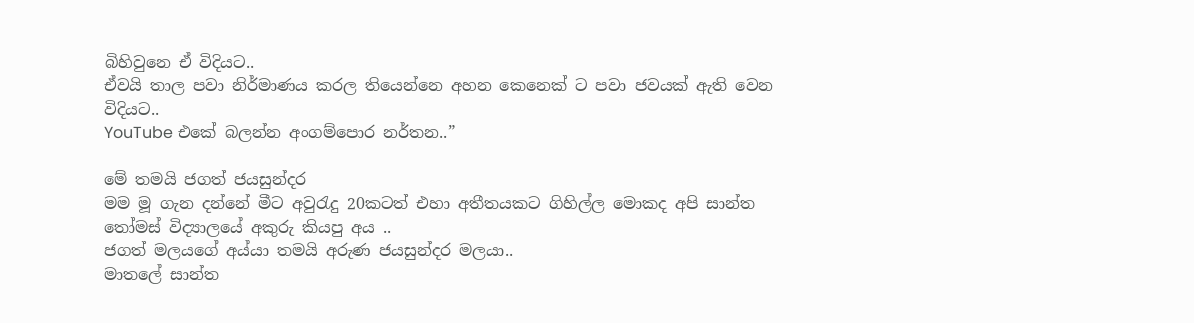බිහිවුනෙ ඒ විදියට..
ඒවයි තාල පවා නිර්මාණය කරල තියෙන්නෙ අහන කෙනෙක් ට පවා ජවයක් ඇති වෙන විදියට..
YouTube එකේ බලන්න අංගම්පොර නර්තන..”

මේ තමයි ජගත් ජයසුන්දර
මම මූ ගැන දන්නේ මීට අවුරැදු 20කටත් එහා අතීතයකට ගිහිල්ල මොකද අපි සාන්ත තෝමස් විද්‍යාලයේ අකුරු කියපු අය ..
ජගත් මලයගේ අය්යා තමයි අරුණ ජයසුන්දර මලයා..
මාතලේ සාන්ත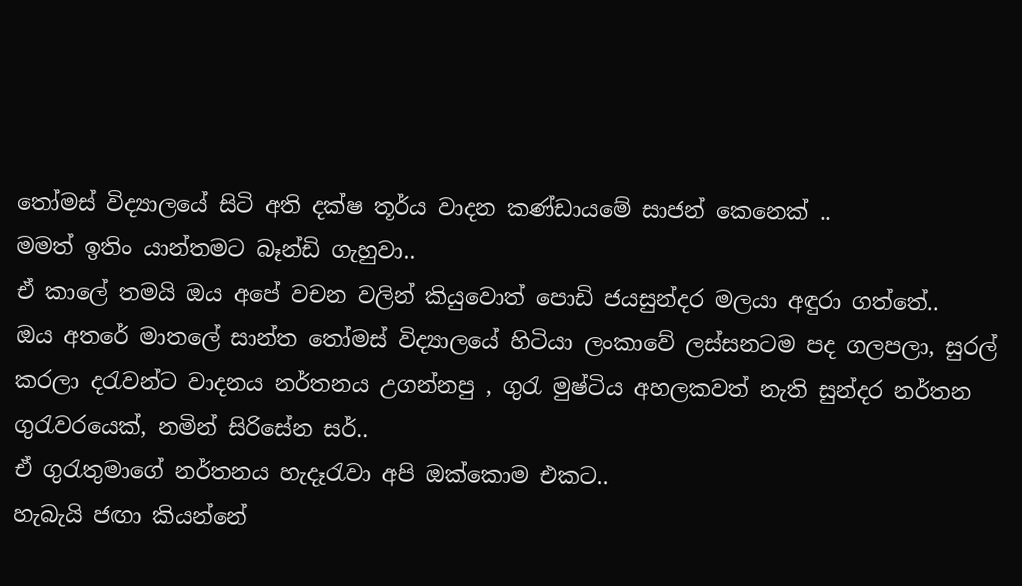තෝමස් විද්‍යාලයේ සිටි අති දක්ෂ තූර්ය වාදන කණ්ඩායමේ සාජන් කෙනෙක් ..
මමත් ඉතිං යාන්තමට බෑන්ඩි ගැහුවා..
ඒ කාලේ තමයි ඔය අපේ වචන වලින් කියුවොත් පොඩි ජයසුන්දර මලයා අඳුරා ගත්තේ..
ඔය අතරේ මාතලේ සාන්ත තෝමස් විද්‍යාලයේ හිටියා ලංකාවේ ලස්සනටම පද ගලපලා, සුරල් කරලා දරැවන්ට වාදනය නර්තනය උගන්නපු , ගුරැ මුෂ්ටිය අහලකවත් නැති සුන්දර නර්තන ගුරැවරයෙක්, නමින් සිරිසේන සර්..
ඒ ගුරැතුමාගේ නර්තනය හැදෑරැවා අපි ඔක්කොම එකට..
හැබැයි ජඟා කියන්නේ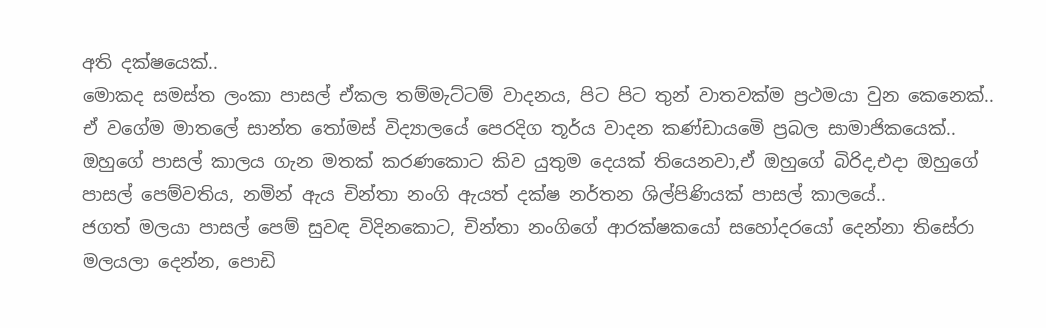අති දක්ෂයෙක්..
මොකද සමස්ත ලංකා පාසල් ඒකල තම්මැට්ටම් වාදනය, පිට පිට තුන් වාතවක්ම ප්‍රථමයා වුන කෙනෙක්..
ඒ වගේම මාතලේ සාන්ත තෝමස් විද්‍යාලයේ පෙරදිග තූර්ය වාදන කණ්ඩායමෙි ප්‍රබල සාමාජිකයෙක්..
ඔහුගේ පාසල් කාලය ගැන මතක් කරණකොට කිව යුතුම දෙයක් තියෙනවා,ඒ ඔහුගේ බිරිද,එදා ඔහුගේ පාසල් පෙම්වතිය, නමින් ඇය චින්තා නංගි ඇයත් දක්ෂ නර්තන ශිල්පිණියක් පාසල් කාලයේ..
ජගත් මලයා පාසල් පෙම් සුවඳ විදිනකොට, චින්තා නංගිගේ ආරක්ෂකයෝ සහෝදරයෝ දෙන්නා තිසේරා මලයලා දෙන්න, පොඩි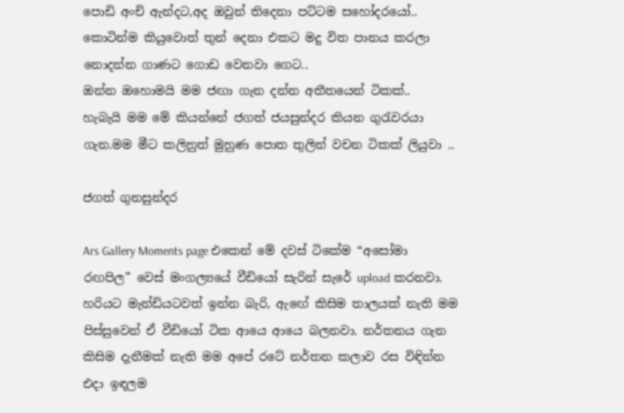පොඩි අංචි ඇන්දට,අද ඔවුන් තිදෙනා පට්ටම සහෝදරයෝ..
කොටින්ම කියුවොත් තුන් දෙනා එකට මදු විත පානය කරලා නොදන්න ගාණට ගොඩ වෙනවා ගෙට..
ඔන්න ඔහොමයි මම ජඟා ගැන දන්න අතීතයෙන් ටිකක්..
හැබැයි මම මේ කියන්නේ ජගත් ජයසුන්දර කියන ගුරැවරයා ගැන.මම මීට කලිනුත් මුහුණ පොත තුලින් වචන ටිකක් ලියුවා ..

ජගත් ගුනසුන්දර

Ars Gallery Moments page එකෙන් මේ දවස් ටිකේම “අසෝමා රඟපිල” වෙස් මංගල්‍යයේ වීඩියෝ සැරින් සැරේ upload කරනවා. හරියට මැන්ඩියටවත් ඉන්න බැරි, ඇඟේ කිසිම තාලයක් නැති මම පිස්සුවෙන් ඒ වීඩියෝ ටික ආයෙ ආයෙ බලනවා. නර්තනය ගැන කිසිම දැනීමක් නැති මම අපේ රටේ නර්තන කලාව රස විඳින්න එදා ඉඳලම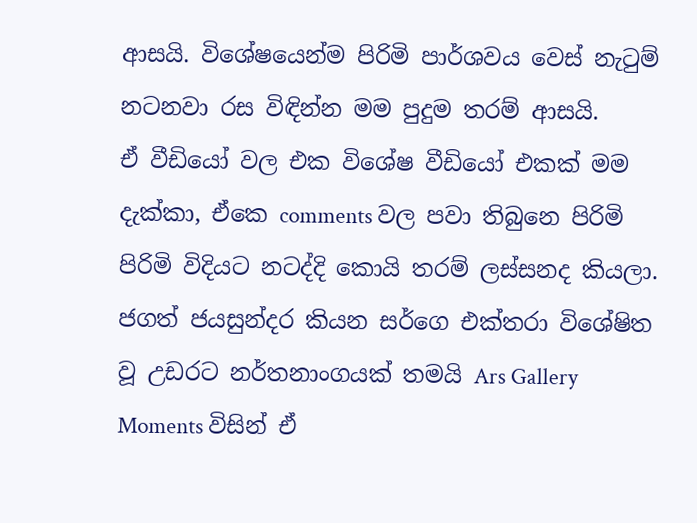ආසයි. විශේෂයෙන්ම පිරිමි පාර්ශවය වෙස් නැටුම් නටනවා රස විඳින්න මම පුදුම තරම් ආසයි.
ඒ වීඩියෝ වල එක විශේෂ වීඩියෝ එකක් මම දැක්කා, ඒකෙ comments වල පවා තිබුනෙ පිරිමි පිරිමි විදියට නටද්දි කොයි තරම් ලස්සනද කියලා.
ජගත් ජයසුන්දර කියන සර්ගෙ එක්තරා විශේෂිත වූ උඩරට නර්තනාංගයක් තමයි Ars Gallery Moments විසින් ඒ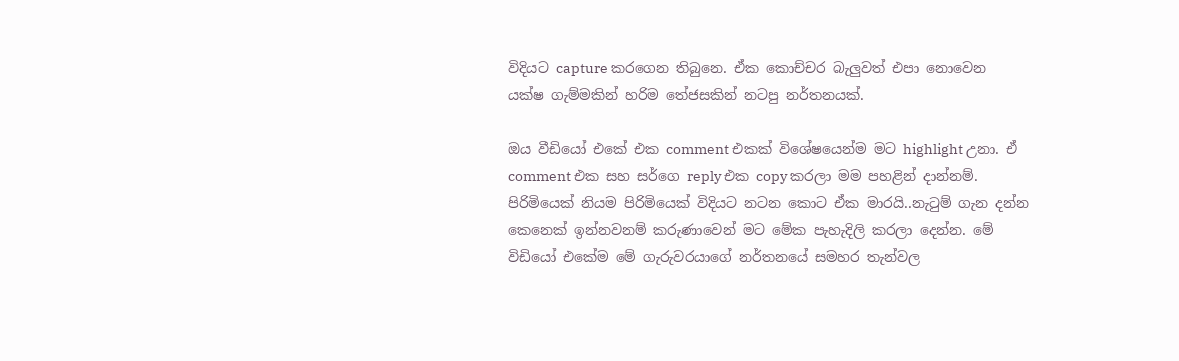විදියට capture කරගෙන තිබුනෙ. ඒක කොච්චර බැලුවත් එපා නොවෙන යක්ෂ ගැම්මකින් හරිම තේජසකින් නටපු නර්තනයක්.

ඔය වීඩියෝ එකේ එක comment එකක් විශේෂයෙන්ම මට highlight උනා. ඒ comment එක සහ සර්ගෙ reply එක copy කරලා මම පහළින් දාන්නම්.
පිරිමියෙක් නියම පිරිමියෙක් විදියට නටන කොට ඒක මාරයි..නැටුම් ගැන දන්න කෙනෙක් ඉන්නවනම් කරුණාවෙන් මට මේක පැහැදිලි කරලා දෙන්න. මේ විඩියෝ එකේම මේ ගැරුවරයාගේ නර්තනයේ සමහර තැන්වල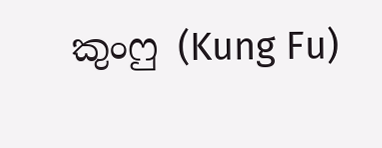කුංෆු (Kung Fu)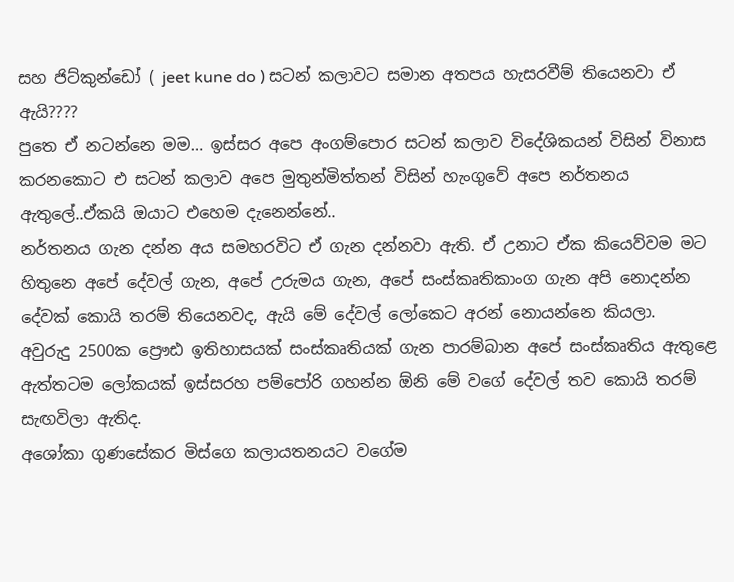සහ ජිට්කුන්ඩෝ ( jeet kune do ) සටන් කලාවට සමාන අතපය හැසරවීම් තියෙනවා ඒ ඇයි????
පුතෙ ඒ නටන්නෙ මම… ඉස්සර අපෙ අංගම්පොර සටන් කලාව විදේශිකයන් විසින් විනාස කරනකොට එ සටන් කලාව අපෙ මුතුන්මිත්තන් විසින් හැංගුවේ අපෙ නර්තනය ඇතුලේ..ඒකයි ඔයාට එහෙම දැනෙන්නේ..
නර්තනය ගැන දන්න අය සමහරවිට ඒ ගැන දන්නවා ඇති. ඒ උනාට ඒක කියෙව්වම මට හිතුනෙ අපේ දේවල් ගැන, අපේ උරුමය ගැන, අපේ සංස්කෘතිකාංග ගැන අපි නොදන්න දේවක් කොයි තරම් තියෙනවද, ඇයි මේ දේවල් ලෝකෙට අරන් නොයන්නෙ කියලා.
අවුරුදු 2500ක ප්‍රෞඪ ඉතිහාසයක් සංස්කෘතියක් ගැන පාරම්බාන අපේ සංස්කෘතිය ඇතුළෙ ඇත්තටම ලෝකයක් ඉස්සරහ පම්පෝරි ගහන්න ඕනි මේ වගේ දේවල් තව කොයි තරම් සැඟවිලා ඇතිද.
අශෝකා ගුණසේකර මිස්ගෙ කලායතනයට වගේම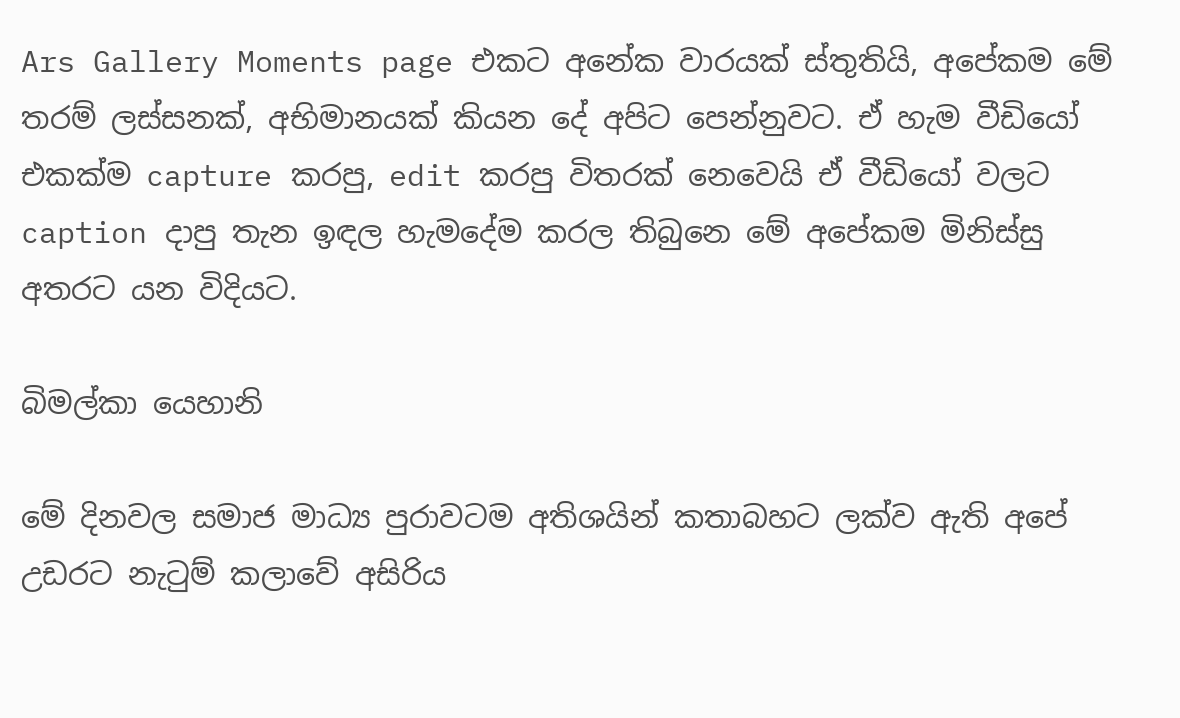Ars Gallery Moments page එකට අනේක වාරයක් ස්තුතියි, අපේකම මේ තරම් ලස්සනක්, අභිමානයක් කියන දේ අපිට පෙන්නුවට. ඒ හැම වීඩියෝ එකක්ම capture කරපු, edit කරපු විතරක් නෙවෙයි ඒ වීඩියෝ වලට caption දාපු තැන ඉඳල හැමදේම කරල තිබුනෙ මේ අපේකම මිනිස්සු අතරට යන විදියට.

බිමල්කා යෙහානි

මේ දිනවල සමාජ මාධ්‍ය පුරාවටම අතිශයින් කතාබහට ලක්ව ඇති අපේ උඩරට නැටුම් කලාවේ අසිරිය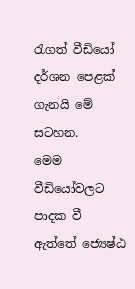රැගත් වීඩියෝ දර්ශන පෙළක් ගැනයි මේ සටහන.
මෙම වීඩියෝවලට පාදක වී ඇත්තේ ජ්‍යෙෂ්ඨ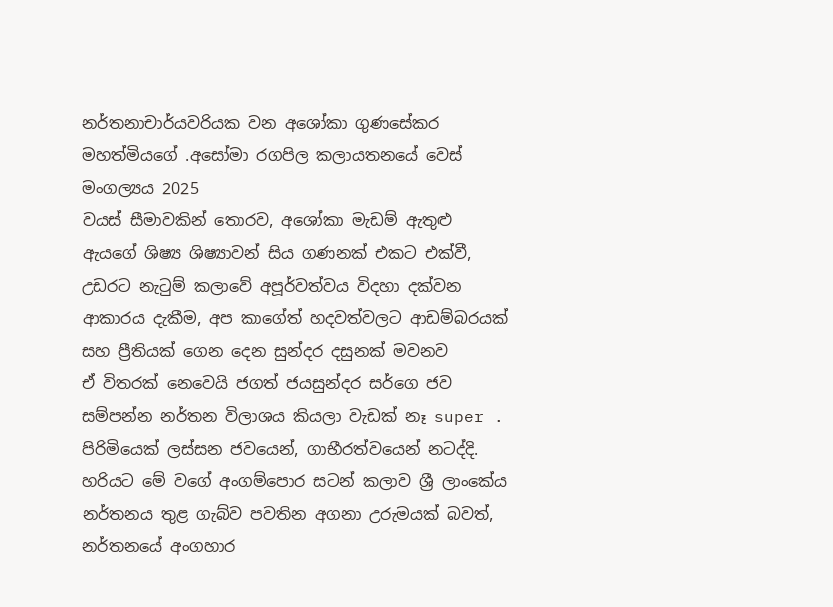නර්තනාචාර්යවරියක වන අශෝකා ගුණසේකර මහත්මියගේ .අසෝමා රගපිල කලායතනයේ වෙස් මංගල්‍යය 2025
වයස් සීමාවකින් තොරව, අශෝකා මැඩම් ඇතුළු ඇයගේ ශිෂ්‍ය ශිෂ්‍යාවන් සිය ගණනක් එකට එක්වී, උඩරට නැටුම් කලාවේ අපූර්වත්වය විදහා දක්වන ආකාරය දැකීම, අප කාගේත් හදවත්වලට ආඩම්බරයක් සහ ප්‍රීතියක් ගෙන දෙන සුන්දර දසුනක් මවනව
ඒ විතරක් නෙවෙයි ජගත් ජයසුන්දර සර්ගෙ ජව සම්පන්න නර්තන විලාශය කියලා වැඩක් නෑ super .
පිරිමියෙක් ලස්සන ජවයෙන්, ගාභීරත්වයෙන් නටද්දි. හරියට මේ වගේ අංගම්පොර සටන් කලාව ශ්‍රී ලාංකේය නර්තනය තුළ ගැබ්ව පවතින අගනා උරුමයක් බවත්, නර්තනයේ අංගහාර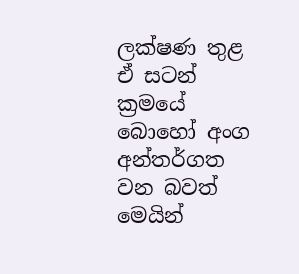ලක්ෂණ තුළ ඒ සටන් ක්‍රමයේ බොහෝ අංග අන්තර්ගත වන බවත් මෙයින්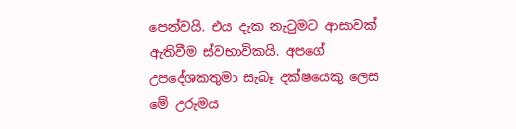පෙන්වයි. එය දැක නැටුමට ආසාවක් ඇතිවීම ස්වභාවිකයි. අපගේ උපදේශකතුමා සැබෑ දක්ෂයෙකු ලෙස මේ උරුමය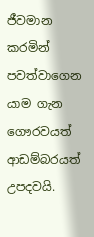ජීවමාන කරමින් පවත්වාගෙන යාම ගැන ගෞරවයත් ආඩම්බරයත් උපදවයි.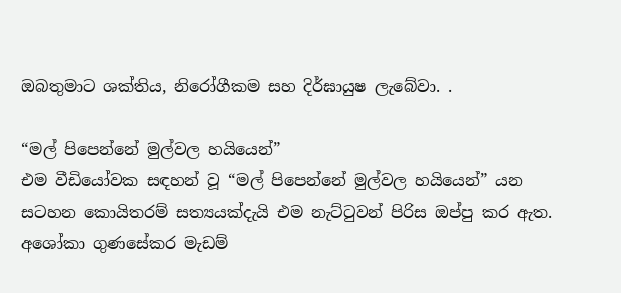ඔබතුමාට ශක්තිය, නිරෝගීකම සහ දිර්ඝායුෂ ලැබේවා. .

“මල් පිපෙන්නේ මුල්වල හයියෙන්”
එම වීඩියෝවක සඳහන් වූ “මල් පිපෙන්නේ මුල්වල හයියෙන්” යන සටහන කොයිතරම් සත්‍යයක්දැයි එම නැට්ටුවන් පිරිස ඔප්පු කර ඇත. අශෝකා ගුණසේකර මැඩම්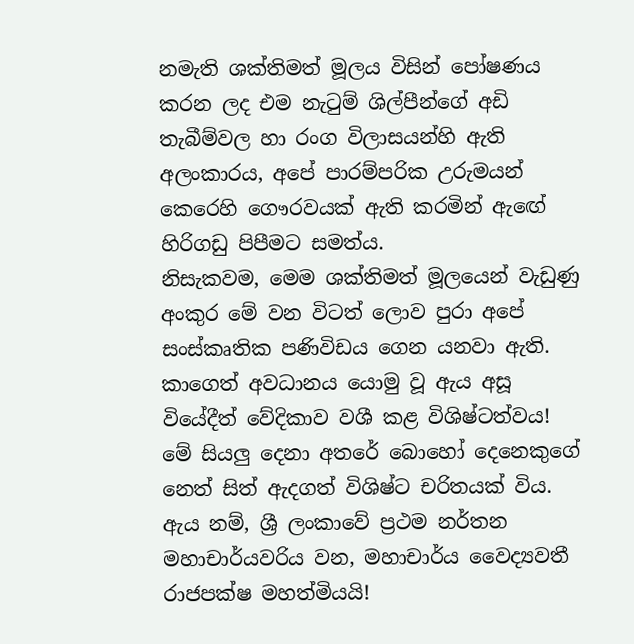නමැති ශක්තිමත් මූලය විසින් පෝෂණය කරන ලද එම නැටුම් ශිල්පීන්ගේ අඩි තැබීම්වල හා රංග විලාසයන්හි ඇති අලංකාරය, අපේ පාරම්පරික උරුමයන් කෙරෙහි ගෞරවයක් ඇති කරමින් ඇඟේ හිරිගඩු පිපීමට සමත්ය.
නිසැකවම, මෙම ශක්තිමත් මූලයෙන් වැඩුණු අංකුර මේ වන විටත් ලොව පුරා අපේ සංස්කෘතික පණිවිඩය ගෙන යනවා ඇති.
කාගෙත් අවධානය යොමු වූ ඇය අසූ වියේදීත් වේදිකාව වශී කළ විශිෂ්ටත්වය!
මේ සියලු දෙනා අතරේ බොහෝ දෙනෙකුගේ නෙත් සිත් ඇදගත් විශිෂ්ට චරිතයක් විය. ඇය නම්, ශ්‍රී ලංකාවේ ප්‍රථම නර්තන මහාචාර්යවරිය වන, මහාචාර්ය වෛද්‍යවතී රාජපක්ෂ මහත්මියයි!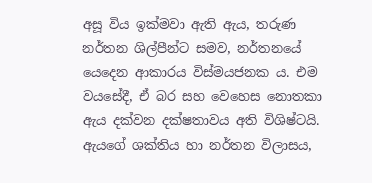අසූ විය ඉක්මවා ඇති ඇය, තරුණ නර්තන ශිල්පීන්ට සමව, නර්තනයේ යෙදෙන ආකාරය විස්මයජනක ය. එම වයසේදී, ඒ බර සහ වෙහෙස නොතකා ඇය දක්වන දක්ෂතාවය අති විශිෂ්ටයි.
ඇයගේ ශක්තිය හා නර්තන විලාසය,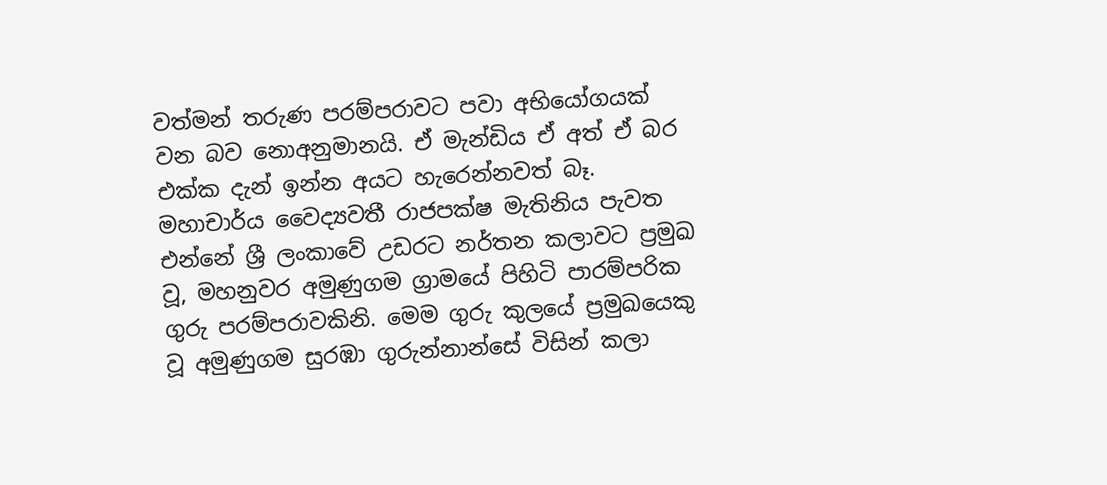වත්මන් තරුණ පරම්පරාවට පවා අභියෝගයක් වන බව නොඅනුමානයි. ඒ මැන්ඩිය ඒ අත් ඒ බර එක්ක දැන් ඉන්න අයට හැරෙන්නවත් බෑ.
මහාචාර්ය වෛද්‍යවතී රාජපක්ෂ මැතිනිය පැවත එන්නේ ශ්‍රී ලංකාවේ උඩරට නර්තන කලාවට ප්‍රමුඛ වූ, මහනුවර අමුණුගම ග්‍රාමයේ පිහිටි පාරම්පරික ගුරු පරම්පරාවකිනි. මෙම ගුරු කුලයේ ප්‍රමුඛයෙකු වූ අමුණුගම සුරඹා ගුරුන්නාන්සේ විසින් කලා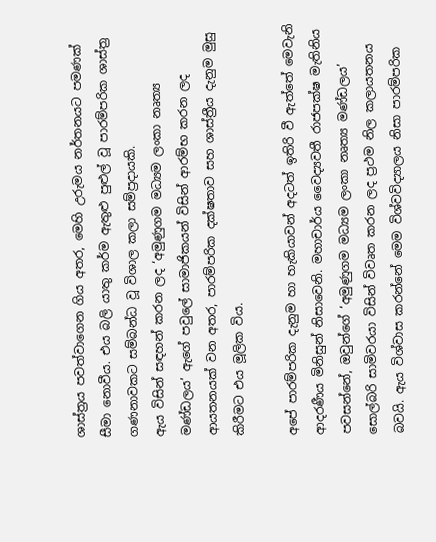ශාස්ත්‍රය පවත්වාගෙන ගිය අතර, මෙහි උරුමය නර්තනයට පමණක් සීමා නොවීය. එය බලි යාතු කර්ම ඇතුළු පුළුල් වූ පාරම්පරික ශාස්ත්‍ර ගණනාවකට සම්බන්ධ වූ විශාල කලා සම්ප්‍රදායකි.
ඇය විසින් සඳහන් කරන ලද ‘අමුණුගම මධ්‍යම ලංකා නෘත්‍ය මණ්ඩලය’ ඇගේ පවුලේ සාමාජිකයන් විසින් ආරම්භ කරන ලද ආයතනයක් වන අතර, පාරම්පරික දක්ෂතාව සහ ශාස්ත්‍රීය දැනුම මුසු කිරීමට එය මූලික විය.

අපේ පාරම්පරික දැනුම හා හැකියාවන් අදටත් ඉතිරි වී ඇත්තේ මෙවැනි ආදරණීය මිනිසුන් නිසාවෙනි. මහාචාර්ය වෛද්‍යවතී රාජපක්ෂ මැතිනිය පවසන්නේ, ඔවුන්ගේ ‘අමුණුගම මධ්‍යම ලංකා නෘත්‍ය මණ්ඩලය’ සොල්බරි සාමිවරයා විසින් විවෘත කරන ලද ප්‍රථම නිල කලායතනය බවයි. ඇය විශ්වාස කරන්නේ මෙම විශ්වවිද්‍යාලය නිසා පාරම්පරික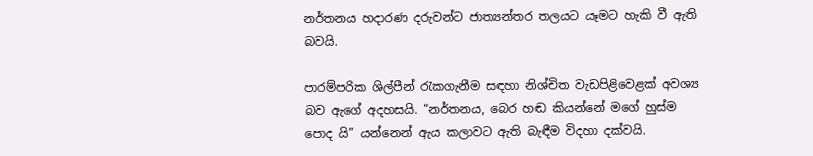නර්තනය හදාරණ දරුවන්ට ජාත්‍යන්තර තලයට යෑමට හැකි වී ඇති බවයි.

පාරම්පරික ශිල්පීන් රැකගැනීම සඳහා නිශ්චිත වැඩපිළිවෙළක් අවශ්‍ය බව ඇගේ අදහසයි. “නර්තනය, බෙර හඬ කියන්නේ මගේ හුස්ම පොද යි” යන්නෙන් ඇය කලාවට ඇති බැඳීම විදහා දක්වයි.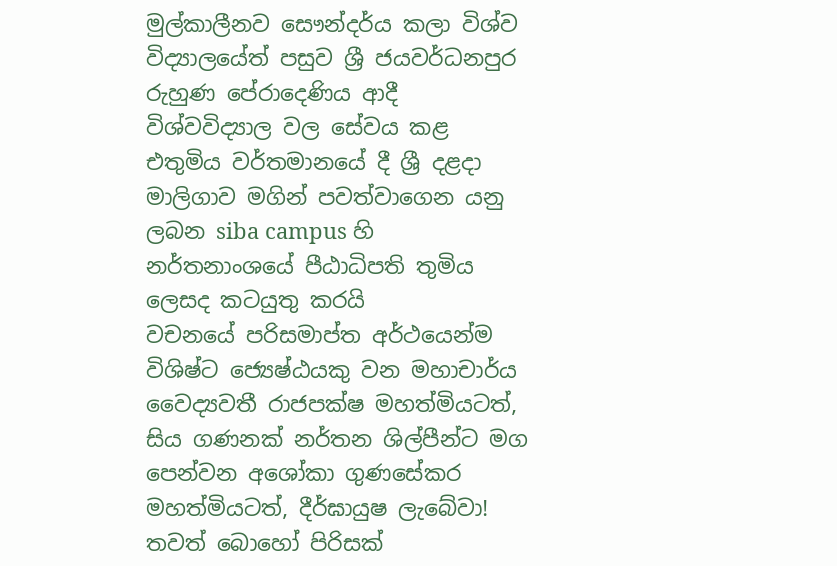මුල්කාලීනව සෞන්දර්ය කලා විශ්ව විද්‍යාලයේත් පසුව ශ්‍රී ජයවර්ධනපුර රුහුණ පේරාදෙණිය ආදී විශ්වවිද්‍යාල වල සේවය කළ එතුමිය වර්තමානයේ දී ශ්‍රී දළදා මාලිගාව මගින් පවත්වාගෙන යනු ලබන siba campus හි නර්තනාංශයේ පීඨාධිපති තුමිය ලෙසද කටයුතු කරයි
වචනයේ පරිසමාප්ත අර්ථයෙන්ම විශිෂ්ට ජ්‍යෙෂ්ඨයකු වන මහාචාර්ය වෛද්‍යවතී රාජපක්ෂ මහත්මියටත්, සිය ගණනක් නර්තන ශිල්පීන්ට මග පෙන්වන අශෝකා ගුණසේකර මහත්මියටත්, දීර්ඝායුෂ ලැබේවා! තවත් බොහෝ පිරිසක්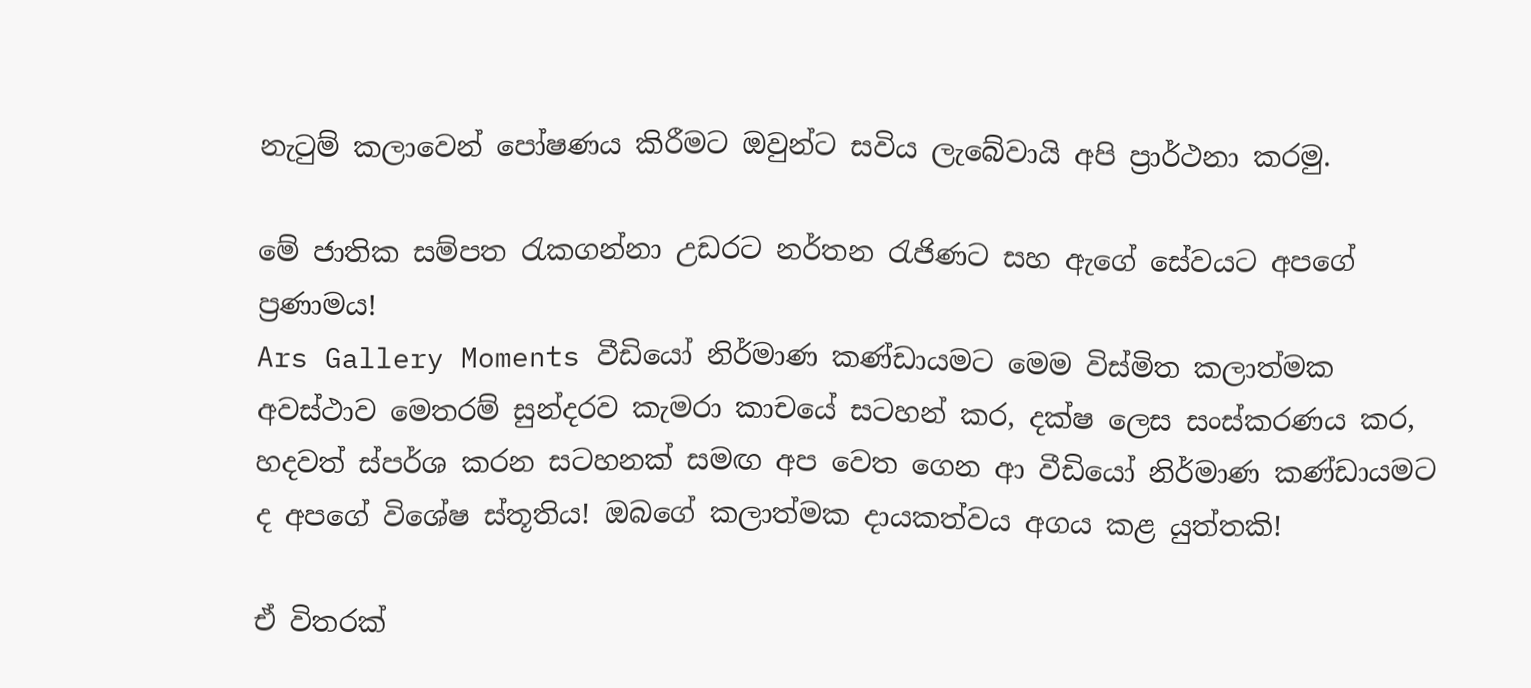නැටුම් කලාවෙන් පෝෂණය කිරීමට ඔවුන්ට සවිය ලැබේවායි අපි ප්‍රාර්ථනා කරමු.

මේ ජාතික සම්පත රැකගන්නා උඩරට නර්තන රැජිණට සහ ඇගේ සේවයට අපගේ ප්‍රණාමය!
Ars Gallery Moments වීඩියෝ නිර්මාණ කණ්ඩායමට මෙම විස්මිත කලාත්මක අවස්ථාව මෙතරම් සුන්දරව කැමරා කාචයේ සටහන් කර, දක්ෂ ලෙස සංස්කරණය කර, හදවත් ස්පර්ශ කරන සටහනක් සමඟ අප වෙත ගෙන ආ වීඩියෝ නිර්මාණ කණ්ඩායමට ද අපගේ විශේෂ ස්තූතිය! ඔබගේ කලාත්මක දායකත්වය අගය කළ යුත්තකි!

ඒ විතරක්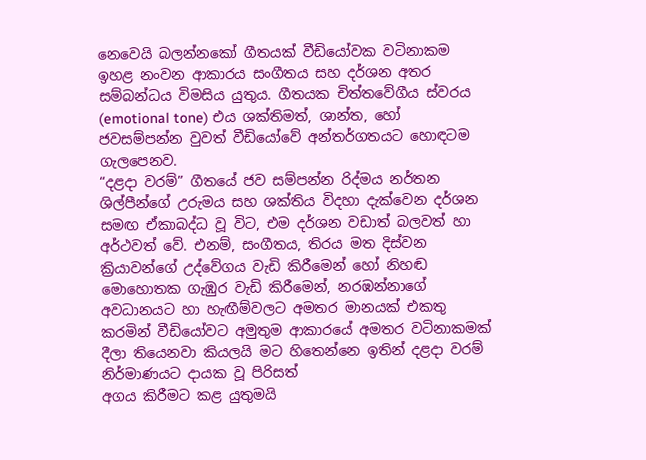නෙවෙයි බලන්නකෝ ගීතයක් වීඩියෝවක වටිනාකම ඉහළ නංවන ආකාරය සංගීතය සහ දර්ශන අතර සම්බන්ධය විමසිය යුතුය. ගීතයක චිත්තවේගීය ස්වරය (emotional tone) එය ශක්තිමත්, ශාන්ත, හෝ ජවසම්පන්න වුවත් වීඩියෝවේ අන්තර්ගතයට හොඳටම ගැලපෙනව.
“දළදා වරම්” ගීතයේ ජව සම්පන්න රිද්මය නර්තන ශිල්පීන්ගේ උරුමය සහ ශක්තිය විදහා දැක්වෙන දර්ශන සමඟ ඒකාබද්ධ වූ විට, එම දර්ශන වඩාත් බලවත් හා අර්ථවත් වේ. එනම්, සංගීතය, තිරය මත දිස්වන ක්‍රියාවන්ගේ උද්වේගය වැඩි කිරීමෙන් හෝ නිහඬ මොහොතක ගැඹුර වැඩි කිරීමෙන්, නරඹන්නාගේ අවධානයට හා හැඟීම්වලට අමතර මානයක් එකතු කරමින් වීඩියෝවට අමුතුම ආකාරයේ අමතර වටිනාකමක් දීලා තියෙනවා කියලයි මට හිතෙන්නෙ ඉතින් දළදා වරම් නිර්මාණයට දායක වූ පිරිසත්
අගය කිරීමට කළ යුතුමයි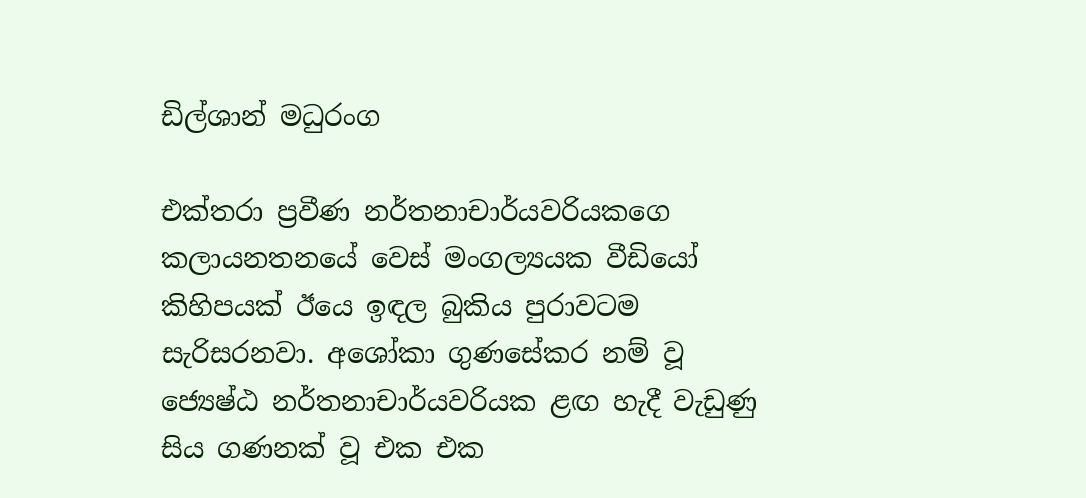ඩිල්ශාන් මධුරංග

එක්තරා ප්‍රවීණ නර්තනාචාර්යවරියකගෙ කලායනතනයේ වෙස් මංගල්‍යයක වීඩියෝ කිහිපයක් ඊයෙ ඉඳල බුකිය පුරාවටම සැරිසරනවා. අශෝකා ගුණසේකර නම් වූ ජ්‍යෙෂ්ඨ නර්තනාචාර්යවරියක ළඟ හැදී වැඩුණු සිය ගණනක් වූ එක එක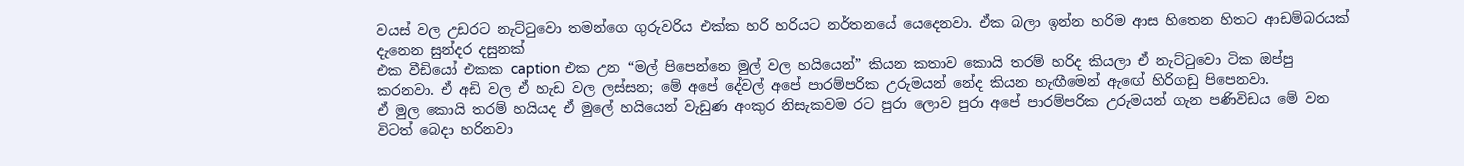වයස් වල උඩරට නැට්ටුවො තමන්ගෙ ගුරුවරිය එක්ක හරි හරියට නර්තනයේ යෙදෙනවා. ඒක බලා ඉන්න හරිම ආස හිතෙන හිතට ආඩම්බරයක් දැනෙන සුන්දර දසුනක්
එක වීඩියෝ එකක caption එක උන “මල් පිපෙන්නෙ මුල් වල හයියෙන්” කියන කතාව කොයි තරම් හරිද කියලා ඒ නැට්ටුවො ටික ඔප්පු කරනවා. ඒ අඩි වල ඒ හැඩ වල ලස්සන; මේ අපේ දේවල් අපේ පාරම්පරික උරුමයන් නේද කියන හැඟීමෙන් ඇඟේ හිරිගඩු පිපෙනවා.
ඒ මුල කොයි තරම් හයියද ඒ මුලේ හයියෙන් වැඩුණ අංකුර නිසැකවම රට පුරා ලොව පුරා අපේ පාරම්පරික උරුමයන් ගැන පණිවිඩය මේ වන විටත් බෙදා හරිනවා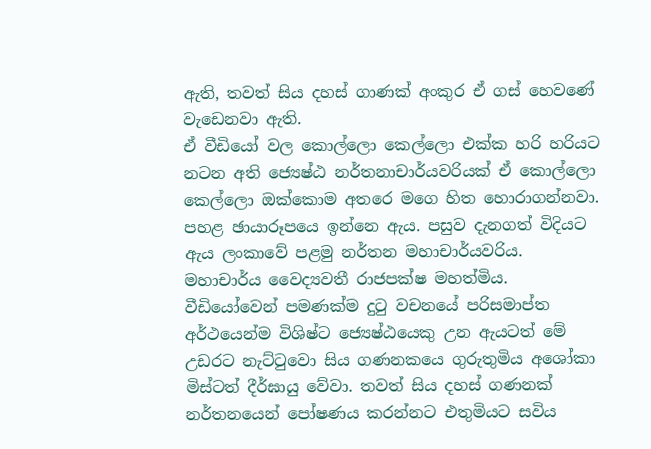ඇති, තවත් සිය දහස් ගාණක් අංකුර ඒ ගස් හෙවණේ වැඩෙනවා ඇති.
ඒ වීඩියෝ වල කොල්ලො කෙල්ලො එක්ක හරි හරියට නටන අති ජ්‍යෙෂ්ඨ නර්තනාචාර්යවරියක් ඒ කොල්ලො කෙල්ලො ඔක්කොම අතරෙ මගෙ හිත හොරාගන්නවා. පහළ ඡායාරූපයෙ ඉන්නෙ ඇය. පසුව දැනගත් විදියට ඇය ලංකාවේ පළමු නර්තන මහාචාර්යවරිය. මහාචාර්ය වෛද්‍යවතී රාජපක්ෂ මහත්මිය.
වීඩියෝවෙන් පමණක්ම දුටු වචනයේ පරිසමාප්ත අර්ථයෙන්ම විශිෂ්ට ජ්‍යෙෂ්ඨයෙකු උන ඇයටත් මේ උඩරට නැට්ටුවො සිය ගණනකයෙ ගුරුතුමිය අශෝකා මිස්ටත් දීර්ඝායු වේවා. තවත් සිය දහස් ගණනක් නර්තනයෙන් පෝෂණය කරන්නට එතුමියට සවිය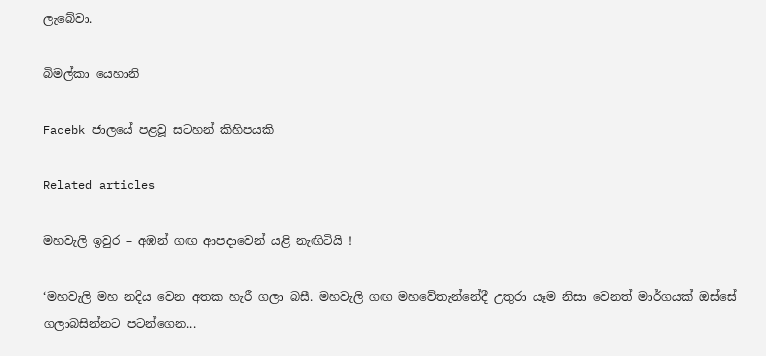ලැබේවා.

බිමල්කා යෙහානි

Facebk ජාලයේ පළවූ සටහන් කිහිපයකි

Related articles

මහවැලි ඉවුර – අඹන් ගඟ ආපදාවෙන් යළි නැඟිටියි !

‘මහවැලි මහ නදිය වෙන අතක හැරී ගලා බසී. මහවැලි ගඟ මහවේතැන්නේදී උතුරා යෑම නිසා වෙනත් මාර්ගයක් ඔස්සේ ගලාබසින්නට පටන්ගෙන...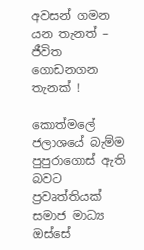අවසන් ගමන යන තැනත් – ජීවිත ගොඩනගන තැනක් !

කොත්මලේ ජලාශයේ බැම්ම පුපුරාගොස් ඇති බවට ප්‍රවෘත්තියක් සමාජ මාධ්‍ය ඔස්සේ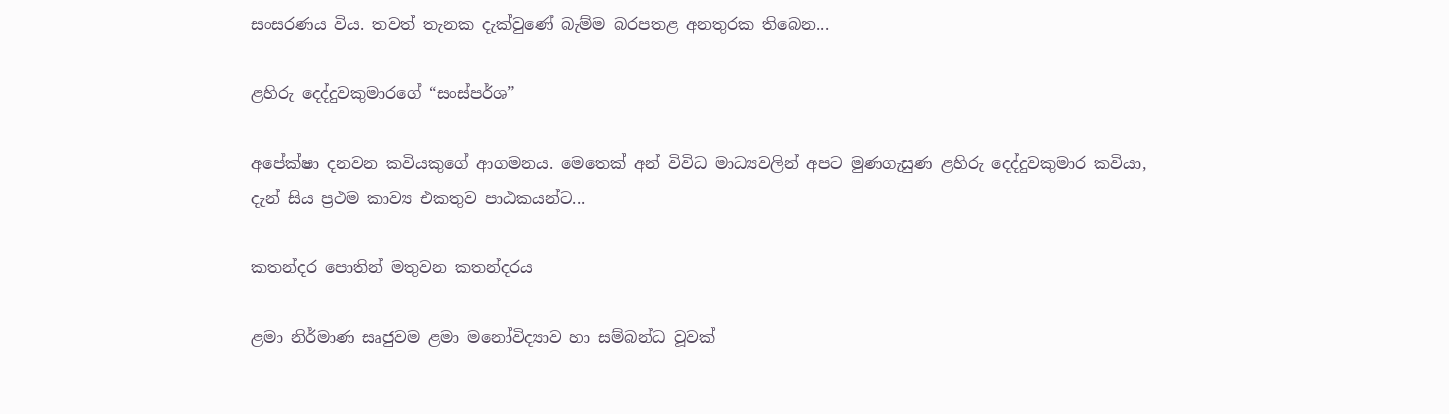සංසරණය විය. තවත් තැනක දැක්වුණේ බැම්ම බරපතළ අනතුරක තිබෙන...

ළහිරු දෙද්දුවකුමාරගේ “සංස්පර්ශ”

අපේක්ෂා දනවන කවියකුගේ ආගමනය. මෙතෙක් අන් විවිධ මාධ්‍යවලින් අපට මුණගැසුණ ළහිරු දෙද්දුවකුමාර කවියා, දැන් සිය ප්‍රථම කාව්‍ය එකතුව පාඨකයන්ට...

කතන්දර පොතින් මතුවන කතන්දරය

ළමා නිර්මාණ සෘජුවම ළමා මනෝවිද්‍යාව හා සම්බන්ධ වූවක්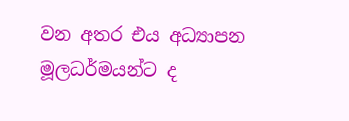වන අතර එය අධ්‍යාපන මූලධර්මයන්ට ද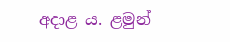අදා‍ළ ය. ළමුන්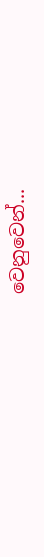වෙනුවෙන්...